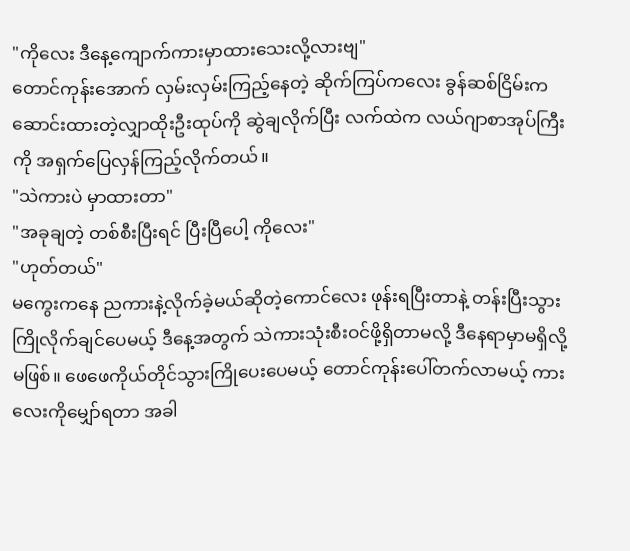"ကိုလေး ဒီနေ့ကျောက်ကားမှာထားသေးလို့လားဗျ"
တောင်ကုန်းအောက် လှမ်းလှမ်းကြည့်နေတဲ့ ဆိုက်ကြပ်ကလေး ခွန်ဆစ်ငြိမ်းက ဆောင်းထားတဲ့လျှာထိုးဦးထုပ်ကို ဆွဲချလိုက်ပြီး လက်ထဲက လယ်ဂျာစာအုပ်ကြီးကို အရှက်ပြေလှန်ကြည့်လိုက်တယ်။
"သဲကားပဲ မှာထားတာ"
"အခုချတဲ့ တစ်စီးပြီးရင် ပြီးပြီပေါ့ ကိုလေး"
"ဟုတ်တယ်"
မကွေးကနေ ညကားနဲ့လိုက်ခဲ့မယ်ဆိုတဲ့ကောင်လေး ဖုန်းရပြီးတာနဲ့ တန်းပြီးသွားကြိုလိုက်ချင်ပေမယ့် ဒီနေ့အတွက် သဲကားသုံးစီးဝင်ဖို့ရှိတာမလို့ ဒီနေရာမှာမရှိလို့မဖြစ်။ ဖေဖေကိုယ်တိုင်သွားကြိုပေးပေမယ့် တောင်ကုန်းပေါ်တက်လာမယ့် ကားလေးကိုမျှော်ရတာ အခါ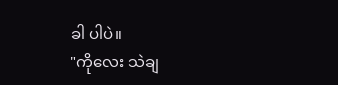ခါ ပါပဲ။
"ကိုလေး သဲချ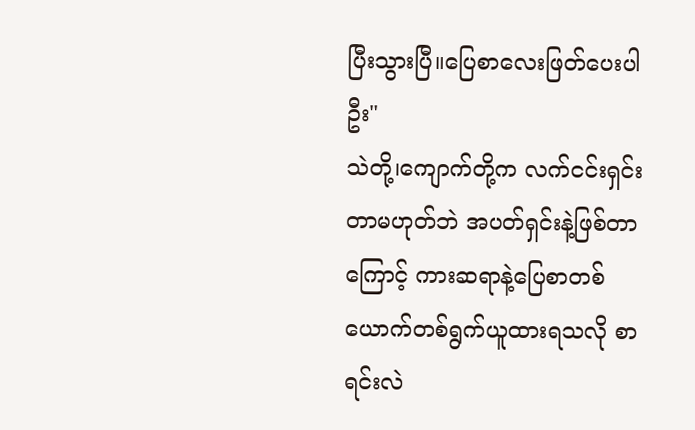ပြီးသွားပြီ။ပြေစာလေးဖြတ်ပေးပါဦး"
သဲတို့၊ကျောက်တို့က လက်ငင်းရှင်းတာမဟုတ်ဘဲ အပတ်ရှင်းနဲ့ဖြစ်တာကြောင့် ကားဆရာနဲ့ပြေစာတစ်ယောက်တစ်ရွက်ယူထားရသလို စာရင်းလဲ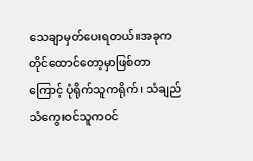သေချာမှတ်ပေးရတယ်။အခုက တိုင်ထောင်တော့မှာဖြစ်တာကြောင့် ပုံရိုက်သူကရိုက်၊ သံချည်သံကွေးဝင်သူကဝင်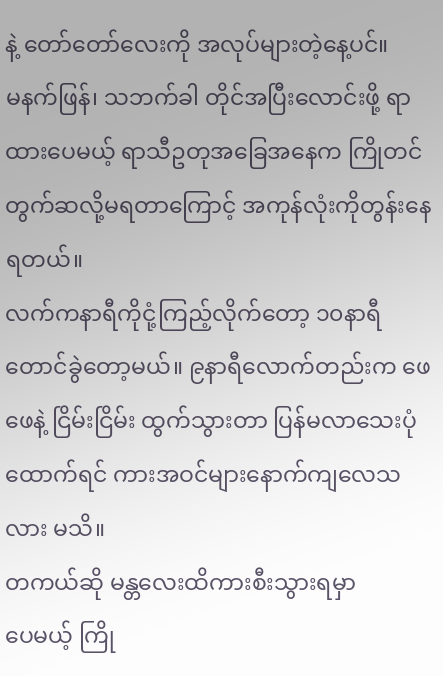နဲ့ တော်တော်လေးကို အလုပ်များတဲ့နေ့ပင်။
မနက်ဖြန်၊ သဘက်ခါ တိုင်အပြီးလောင်းဖို့ ရာထားပေမယ့် ရာသီဥတုအခြေအနေက ကြိုတင်တွက်ဆလို့မရတာကြောင့် အကုန်လုံးကိုတွန်းနေရတယ်။
လက်ကနာရီကိုငုံ့ကြည့်လိုက်တော့ ၁၀နာရီတောင်ခွဲတော့မယ်။ ၉နာရီလောက်တည်းက ဖေဖေနဲ့ ငြိမ်းငြိမ်း ထွက်သွားတာ ပြန်မလာသေးပုံထောက်ရင် ကားအဝင်များနောက်ကျလေသလား မသိ။
တကယ်ဆို မန္တလေးထိကားစီးသွားရမှာ
ပေမယ့် ကြို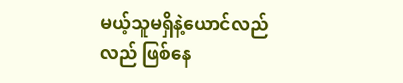မယ့်သူမရှိနဲ့ယောင်လည်လည် ဖြစ်နေ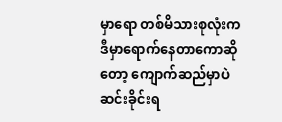မှာရော တစ်မိသားစုလုံးက ဒီမှာရောက်နေတာကောဆိုတော့ ကျောက်ဆည်မှာပဲဆင်းခိုင်းရ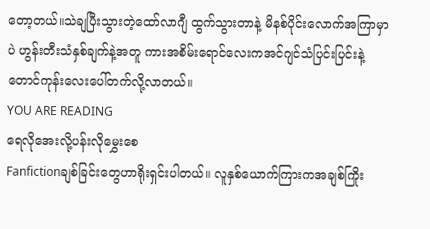တော့တယ်။သဲချပြီးသွားတဲ့ထော်လာဂျီ ထွက်သွားတာနဲ့ မိနစ်ပိုင်းလောက်အကြာမှာပဲ ဟွန်းတီးသံနှစ်ချက်နဲ့အတူ ကားအစိမ်းရောင်လေးကအင်ဂျင်သံပြင်းပြင်းနဲ့ တောင်ကုန်းလေးပေါ်တက်လို့လာတယ်။
YOU ARE READING
ရေလိုအေးလို့ပန်းလိုမွှေးစေ
Fanfictionချစ်ခြင်းတွေဟာရိုးရှင်းပါတယ်။ လူနှစ်ယောက်ကြားကအချစ်ကြိုး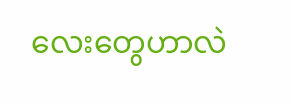လေးတွေဟာလဲ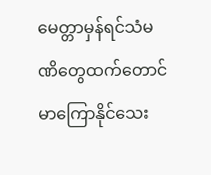မေတ္တာမှန်ရင်သံမဏိတွေထက်တောင်မာကြောနိုင်သေး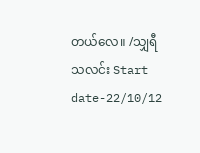တယ်လေ။ /သျှရီသလင်း Start date-22/10/12